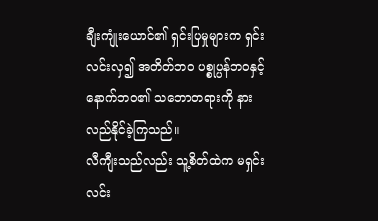ချီးကျုံးယောင်၏ ရှင်းပြမှုများက ရှင်းလင်းလှ၍ အတိတ်ဘဝ ပစ္စုပ္ပန်ဘဝနှင့် နောက်ဘဝ၏ သဘောတရားကို နားလည်နိုင်ခဲ့ကြသည်။
လီကျီးသည်လည်း သူ့စိတ်ထဲက မရှင်းလင်း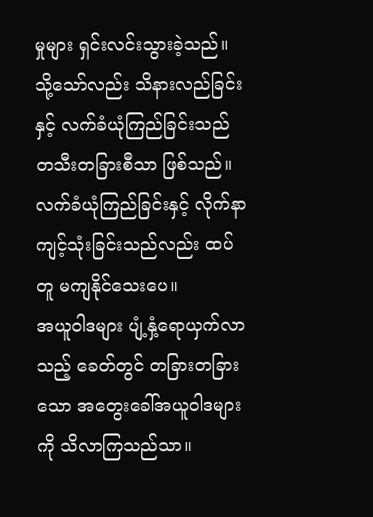မှုများ ရှင်းလင်းသွားခဲ့သည်။
သို့သော်လည်း သိနားလည်ခြင်းနှင့် လက်ခံယုံကြည်ခြင်းသည် တသီးတခြားစီသာ ဖြစ်သည်။ လက်ခံယုံကြည်ခြင်းနှင့် လိုက်နာကျင့်သုံးခြင်းသည်လည်း ထပ်တူ မကျနိုင်သေးပေ။
အယူဝါဒများ ပျံ့နှံ့ရောယှက်လာသည့် ခေတ်တွင် တခြားတခြားသော အတွေးခေါ်အယူဝါဒများကို သိလာကြသည်သာ။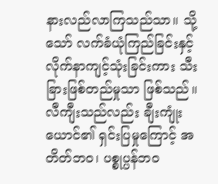နားလည်လာကြသည်သာ။ သို့သော် လက်ခံယုံကြည်ခြင်းနှင့် လိုက်နာကျင့်သုံးခြင်းကား သီးခြားဖြစ်တည်မှုသာ ဖြစ်သည်။
လီကျီးသည်လည်း ချီးကျုံးယောင်၏ ရှင်းပြမှုကြောင့် အတိတ်ဘဝ၊ ပစ္စုပ္ပန်ဘဝ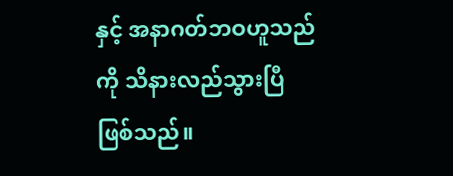နှင့် အနာဂတ်ဘဝဟူသည်ကို သိနားလည်သွားပြီ ဖြစ်သည်။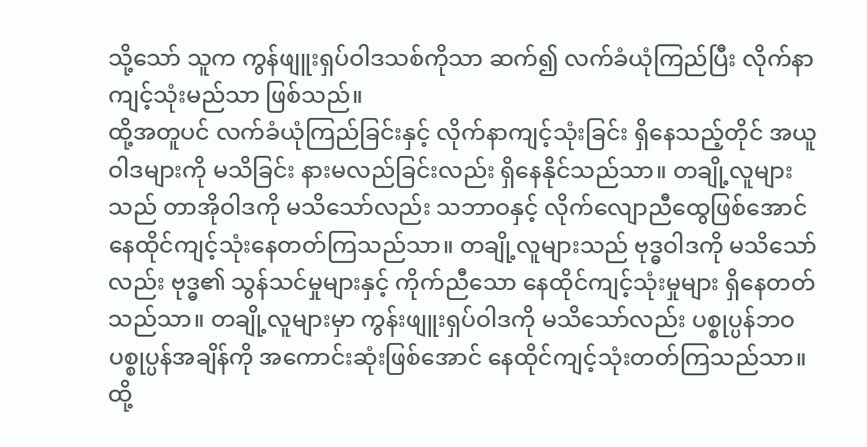သို့သော် သူက ကွန်ဖျူးရှပ်ဝါဒသစ်ကိုသာ ဆက်၍ လက်ခံယုံကြည်ပြီး လိုက်နာကျင့်သုံးမည်သာ ဖြစ်သည်။
ထို့အတူပင် လက်ခံယုံကြည်ခြင်းနှင့် လိုက်နာကျင့်သုံးခြင်း ရှိနေသည့်တိုင် အယူဝါဒများကို မသိခြင်း နားမလည်ခြင်းလည်း ရှိနေနိုင်သည်သာ။ တချို့လူများသည် တာအိုဝါဒကို မသိသော်လည်း သဘာဝနှင့် လိုက်လျောညီထွေဖြစ်အောင် နေထိုင်ကျင့်သုံးနေတတ်ကြသည်သာ။ တချို့လူများသည် ဗုဒ္ဓဝါဒကို မသိသော်လည်း ဗုဒ္ဓ၏ သွန်သင်မှုများနှင့် ကိုက်ညီသော နေထိုင်ကျင့်သုံးမှုများ ရှိနေတတ်သည်သာ။ တချို့လူများမှာ ကွန်းဖျူးရှပ်ဝါဒကို မသိသော်လည်း ပစ္စုပ္ပန်ဘဝ ပစ္စုပ္ပန်အချိန်ကို အကောင်းဆုံးဖြစ်အောင် နေထိုင်ကျင့်သုံးတတ်ကြသည်သာ။
ထို့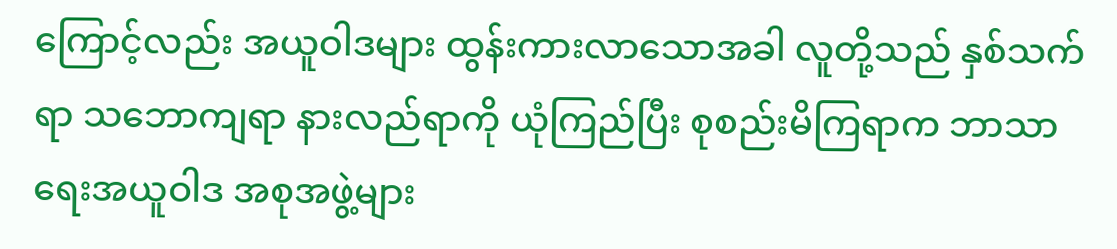ကြောင့်လည်း အယူဝါဒများ ထွန်းကားလာသောအခါ လူတို့သည် နှစ်သက်ရာ သဘောကျရာ နားလည်ရာကို ယုံကြည်ပြီး စုစည်းမိကြရာက ဘာသာရေးအယူဝါဒ အစုအဖွဲ့များ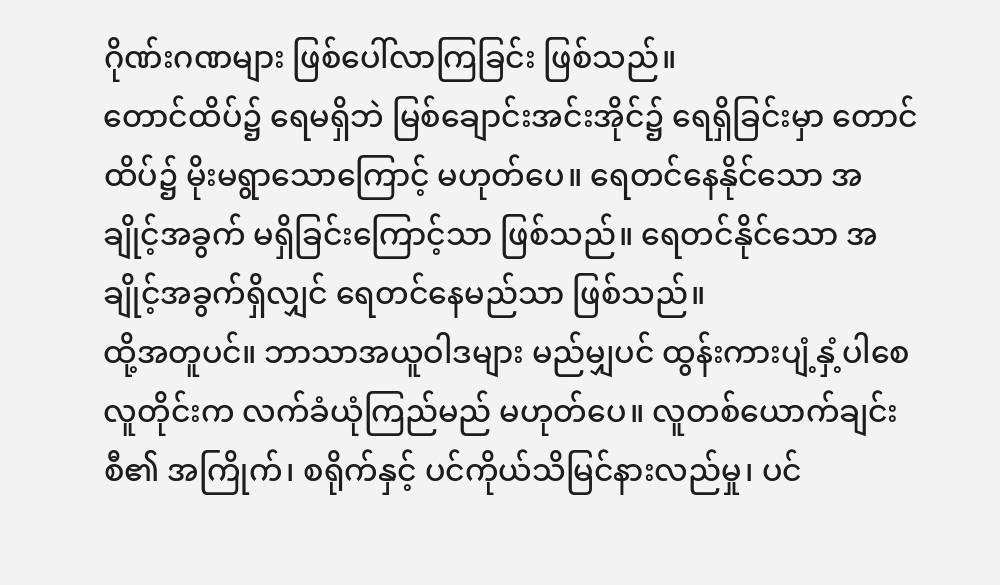ဂိုဏ်းဂဏများ ဖြစ်ပေါ်လာကြခြင်း ဖြစ်သည်။
တောင်ထိပ်၌ ရေမရှိဘဲ မြစ်ချောင်းအင်းအိုင်၌ ရေရှိခြင်းမှာ တောင်ထိပ်၌ မိုးမရွာသောကြောင့် မဟုတ်ပေ။ ရေတင်နေနိုင်သော အချိုင့်အခွက် မရှိခြင်းကြောင့်သာ ဖြစ်သည်။ ရေတင်နိုင်သော အချိုင့်အခွက်ရှိလျှင် ရေတင်နေမည်သာ ဖြစ်သည်။
ထို့အတူပင်။ ဘာသာအယူဝါဒများ မည်မျှပင် ထွန်းကားပျံ့နှံ့ပါစေ လူတိုင်းက လက်ခံယုံကြည်မည် မဟုတ်ပေ။ လူတစ်ယောက်ချင်းစီ၏ အကြိုက်၊ စရိုက်နှင့် ပင်ကိုယ်သိမြင်နားလည်မှု၊ ပင်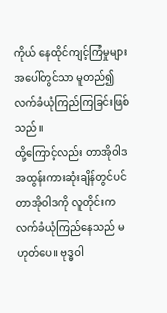ကိုယ် နေထိုင်ကျင့်ကြံမှုများအပေါ်တွင်သာ မူတည်၍ လက်ခံယုံကြည်ကြခြင်းဖြစ်သည်။
ထို့ကြောင့်လည်း တာအိုဝါဒ အထွန်းကားဆုံးချိန်တွင်ပင် တာအိုဝါဒကို လူတိုင်းက လက်ခံယုံကြည်နေသည် မဟုတ်ပေ။ ဗုဒ္ဓဝါ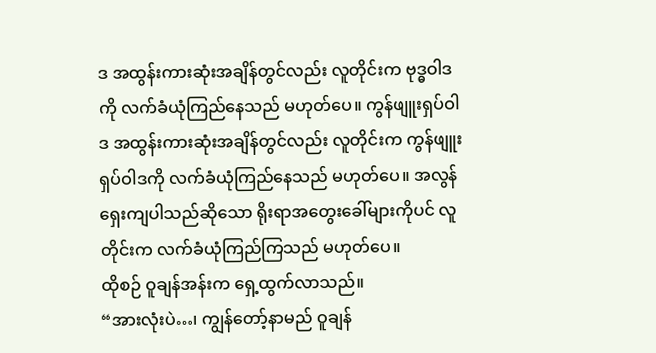ဒ အထွန်းကားဆုံးအချိန်တွင်လည်း လူတိုင်းက ဗုဒ္ဓဝါဒကို လက်ခံယုံကြည်နေသည် မဟုတ်ပေ။ ကွန်ဖျူးရှပ်ဝါဒ အထွန်းကားဆုံးအချိန်တွင်လည်း လူတိုင်းက ကွန်ဖျူးရှပ်ဝါဒကို လက်ခံယုံကြည်နေသည် မဟုတ်ပေ။ အလွန်ရှေးကျပါသည်ဆိုသော ရိုးရာအတွေးခေါ်များကိုပင် လူတိုင်းက လက်ခံယုံကြည်ကြသည် မဟုတ်ပေ။
ထိုစဉ် ဝူချန်အန်းက ရှေ့ထွက်လာသည်။
“အားလုံးပဲ…၊ ကျွန်တော့်နာမည် ဝူချန်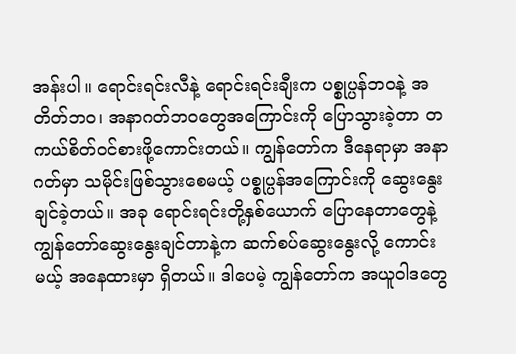အန်းပါ။ ရောင်းရင်းလီနဲ့ ရောင်းရင်းချီးက ပစ္စုပ္ပန်ဘဝနဲ့ အတိတ်ဘဝ၊ အနာဂတ်ဘဝတွေအကြောင်းကို ပြောသွားခဲ့တာ တကယ်စိတ်ဝင်စားဖို့ကောင်းတယ်။ ကျွန်တော်က ဒီနေရာမှာ အနာဂတ်မှာ သမိုင်းဖြစ်သွားစေမယ့် ပစ္စုပ္ပန်အကြောင်းကို ဆွေးနွေးချင်ခဲ့တယ်။ အခု ရောင်းရင်းတို့နှစ်ယောက် ပြောနေတာတွေနဲ့ ကျွန်တော်ဆွေးနွေးချင်တာနဲ့က ဆက်စပ်ဆွေးနွေးလို့ ကောင်းမယ့် အနေထားမှာ ရှိတယ်။ ဒါပေမဲ့ ကျွန်တော်က အယူဝါဒတွေ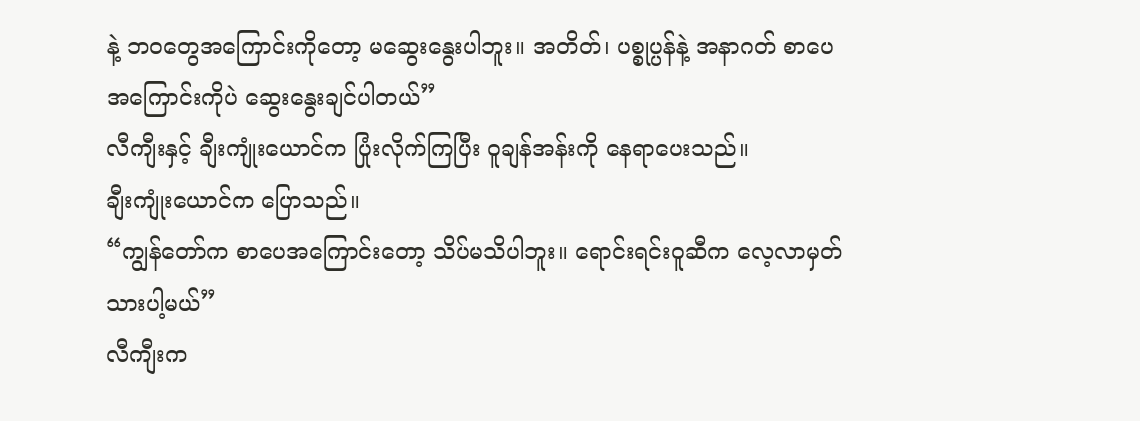နဲ့ ဘဝတွေအကြောင်းကိုတော့ မဆွေးနွေးပါဘူး။ အတိတ်၊ ပစ္စုပ္ပန်နဲ့ အနာဂတ် စာပေအကြောင်းကိုပဲ ဆွေးနွေးချင်ပါတယ်”
လီကျီးနှင့် ချီးကျုံးယောင်က ပြုံးလိုက်ကြပြီး ဝူချန်အန်းကို နေရာပေးသည်။
ချီးကျုံးယောင်က ပြောသည်။
“ကျွန်တော်က စာပေအကြောင်းတော့ သိပ်မသိပါဘူး။ ရောင်းရင်းဝူဆီက လေ့လာမှတ်သားပါ့မယ်”
လီကျီးက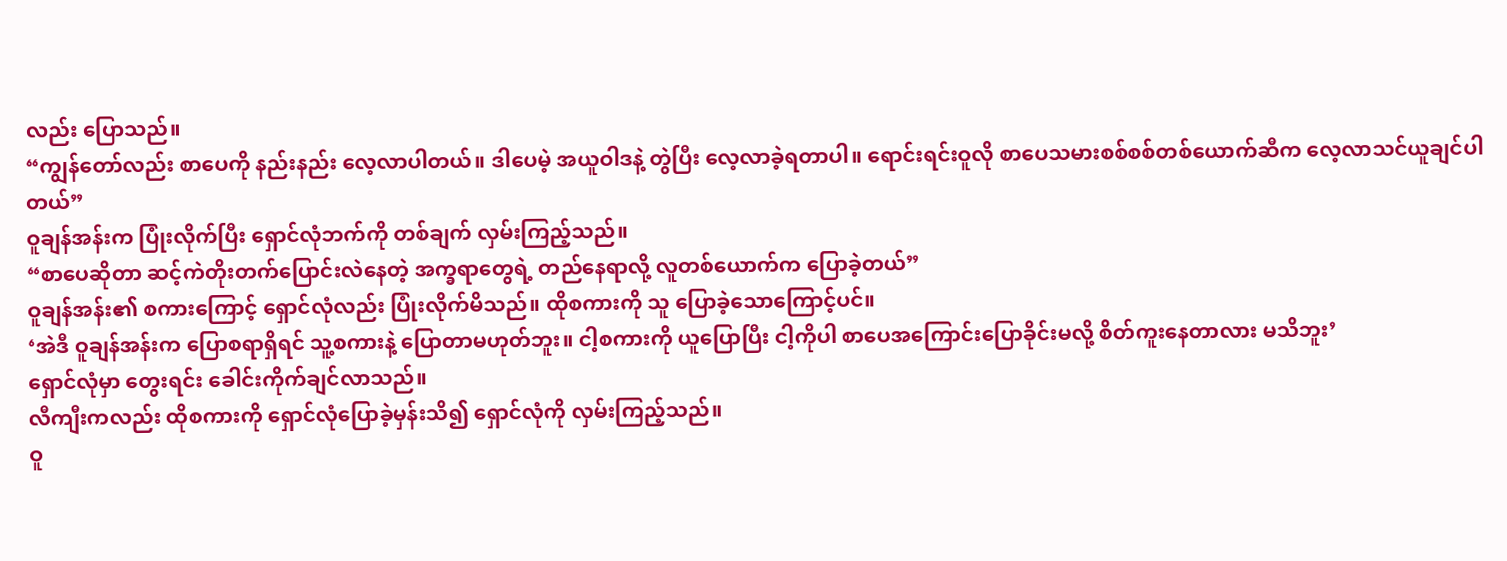လည်း ပြောသည်။
“ကျွန်တော်လည်း စာပေကို နည်းနည်း လေ့လာပါတယ်။ ဒါပေမဲ့ အယူဝါဒနဲ့ တွဲပြီး လေ့လာခဲ့ရတာပါ။ ရောင်းရင်းဝူလို စာပေသမားစစ်စစ်တစ်ယောက်ဆီက လေ့လာသင်ယူချင်ပါတယ်”
ဝူချန်အန်းက ပြုံးလိုက်ပြီး ရှောင်လုံဘက်ကို တစ်ချက် လှမ်းကြည့်သည်။
“စာပေဆိုတာ ဆင့်ကဲတိုးတက်ပြောင်းလဲနေတဲ့ အက္ခရာတွေရဲ့ တည်နေရာလို့ လူတစ်ယောက်က ပြောခဲ့တယ်”
ဝူချန်အန်း၏ စကားကြောင့် ရှောင်လုံလည်း ပြုံးလိုက်မိသည်။ ထိုစကားကို သူ ပြောခဲ့သောကြောင့်ပင်။
‘အဲဒီ ဝူချန်အန်းက ပြောစရာရှိရင် သူ့စကားနဲ့ ပြောတာမဟုတ်ဘူး။ ငါ့စကားကို ယူပြောပြီး ငါ့ကိုပါ စာပေအကြောင်းပြောခိုင်းမလို့ စိတ်ကူးနေတာလား မသိဘူး’
ရှောင်လုံမှာ တွေးရင်း ခေါင်းကိုက်ချင်လာသည်။
လီကျီးကလည်း ထိုစကားကို ရှောင်လုံပြောခဲ့မှန်းသိ၍ ရှောင်လုံကို လှမ်းကြည့်သည်။
ဝူ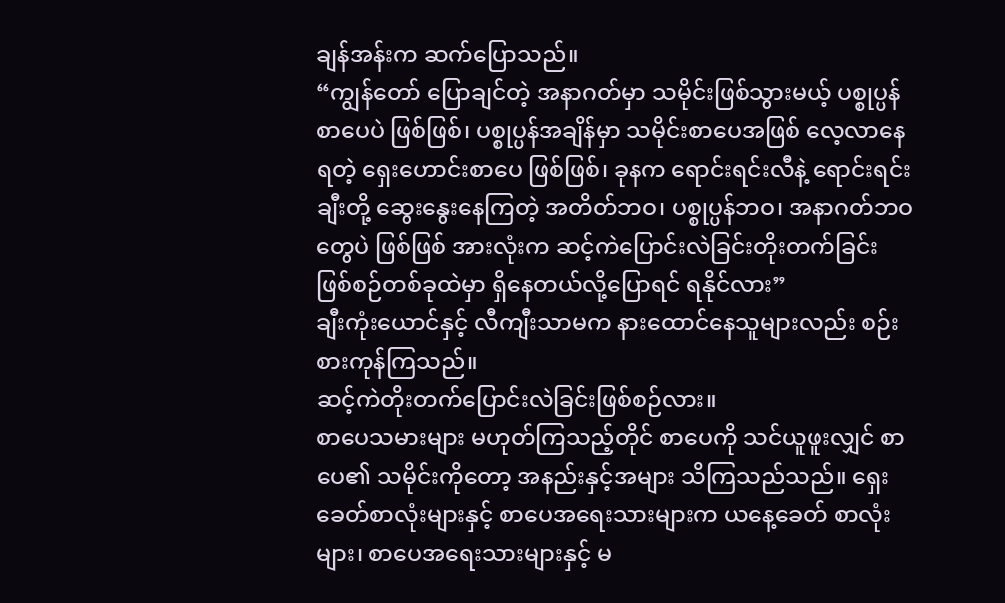ချန်အန်းက ဆက်ပြောသည်။
“ကျွန်တော် ပြောချင်တဲ့ အနာဂတ်မှာ သမိုင်းဖြစ်သွားမယ့် ပစ္စုပ္ပန်စာပေပဲ ဖြစ်ဖြစ်၊ ပစ္စုပ္ပန်အချိန်မှာ သမိုင်းစာပေအဖြစ် လေ့လာနေရတဲ့ ရှေးဟောင်းစာပေ ဖြစ်ဖြစ်၊ ခုနက ရောင်းရင်းလီနဲ့ ရောင်းရင်းချီးတို့ ဆွေးနွေးနေကြတဲ့ အတိတ်ဘဝ၊ ပစ္စုပ္ပန်ဘဝ၊ အနာဂတ်ဘဝတွေပဲ ဖြစ်ဖြစ် အားလုံးက ဆင့်ကဲပြောင်းလဲခြင်းတိုးတက်ခြင်း ဖြစ်စဉ်တစ်ခုထဲမှာ ရှိနေတယ်လို့ပြောရင် ရနိုင်လား”
ချီးကုံးယောင်နှင့် လီကျီးသာမက နားထောင်နေသူများလည်း စဉ်းစားကုန်ကြသည်။
ဆင့်ကဲတိုးတက်ပြောင်းလဲခြင်းဖြစ်စဉ်လား။
စာပေသမားများ မဟုတ်ကြသည့်တိုင် စာပေကို သင်ယူဖူးလျှင် စာပေ၏ သမိုင်းကိုတော့ အနည်းနှင့်အများ သိကြသည်သည်။ ရှေးခေတ်စာလုံးများနှင့် စာပေအရေးသားများက ယနေ့ခေတ် စာလုံးများ၊ စာပေအရေးသားများနှင့် မ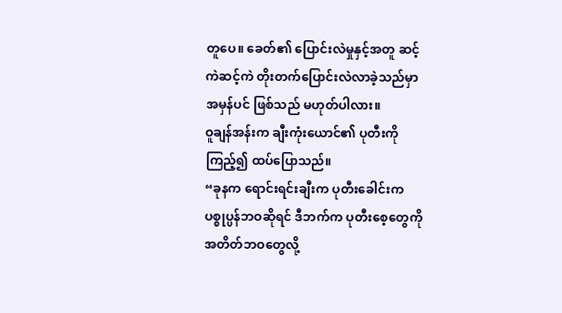တူပေ။ ခေတ်၏ ပြောင်းလဲမှုနှင့်အတူ ဆင့်ကဲဆင့်ကဲ တိုးတက်ပြောင်းလဲလာခဲ့သည်မှာ အမှန်ပင် ဖြစ်သည် မဟုတ်ပါလား။
ဝူချန်အန်းက ချီးကုံးယောင်၏ ပုတီးကို ကြည့်၍ ထပ်ပြောသည်။
“ခုနက ရောင်းရင်းချီးက ပုတီးခေါင်းက ပစ္စုပ္ပန်ဘဝဆိုရင် ဒီဘက်က ပုတီးစေ့တွေကို အတိတ်ဘဝတွေလို့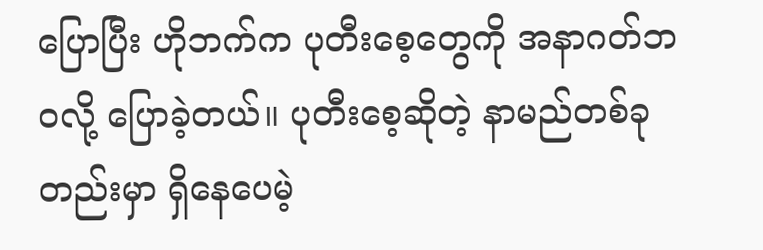ပြောပြီး ဟိုဘက်က ပုတီးစေ့တွေကို အနာဂတ်ဘဝလို့ ပြောခဲ့တယ်။ ပုတီးစေ့ဆိုတဲ့ နာမည်တစ်ခုတည်းမှာ ရှိနေပေမဲ့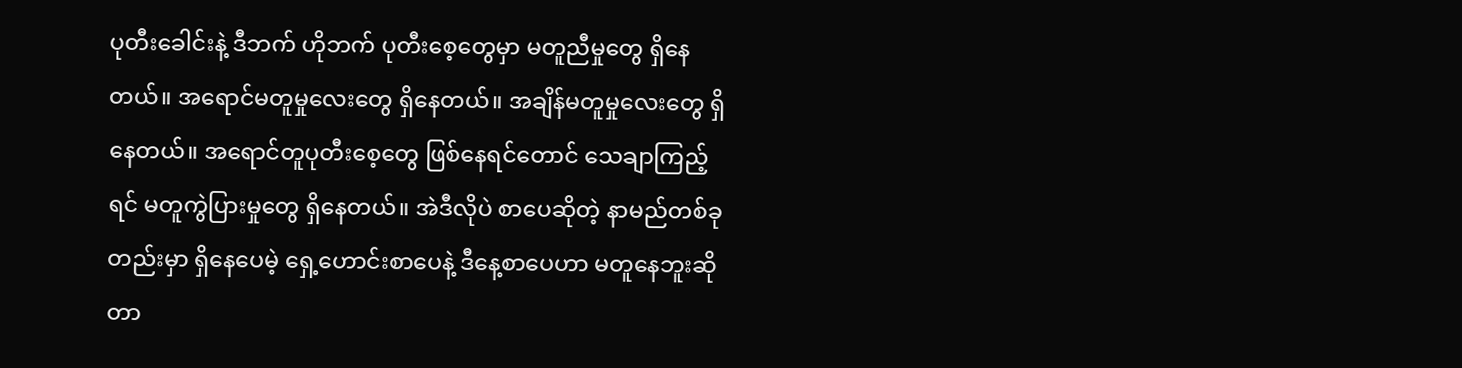ပုတီးခေါင်းနဲ့ ဒီဘက် ဟိုဘက် ပုတီးစေ့တွေမှာ မတူညီမှုတွေ ရှိနေတယ်။ အရောင်မတူမှုလေးတွေ ရှိနေတယ်။ အချိန်မတူမှုလေးတွေ ရှိနေတယ်။ အရောင်တူပုတီးစေ့တွေ ဖြစ်နေရင်တောင် သေချာကြည့်ရင် မတူကွဲပြားမှုတွေ ရှိနေတယ်။ အဲဒီလိုပဲ စာပေဆိုတဲ့ နာမည်တစ်ခုတည်းမှာ ရှိနေပေမဲ့ ရှေ့ဟောင်းစာပေနဲ့ ဒီနေ့စာပေဟာ မတူနေဘူးဆိုတာ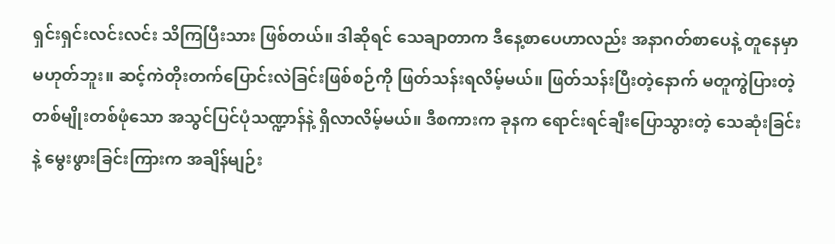ရှင်းရှင်းလင်းလင်း သိကြပြီးသား ဖြစ်တယ်။ ဒါဆိုရင် သေချာတာက ဒီနေ့စာပေဟာလည်း အနာဂတ်စာပေနဲ့ တူနေမှာ မဟုတ်ဘူး။ ဆင့်ကဲတိုးတက်ပြောင်းလဲခြင်းဖြစ်စဉ်ကို ဖြတ်သန်းရလိမ့်မယ်။ ဖြတ်သန်းပြီးတဲ့နောက် မတူကွဲပြားတဲ့ တစ်မျိုးတစ်ဖုံသော အသွင်ပြင်ပုံသဏ္ဍာန်နဲ့ ရှိလာလိမ့်မယ်။ ဒီစကားက ခုနက ရောင်းရင်ချီးပြောသွားတဲ့ သေဆုံးခြင်းနဲ့ မွေးဖွားခြင်းကြားက အချိန်မျဉ်း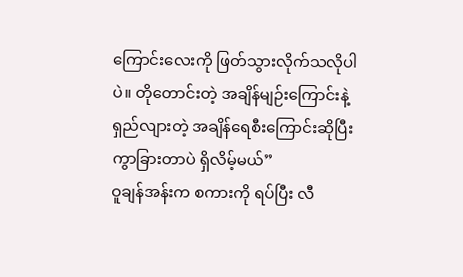ကြောင်းလေးကို ဖြတ်သွားလိုက်သလိုပါပဲ။ တိုတောင်းတဲ့ အချိန်မျဉ်းကြောင်းနဲ့ ရှည်လျားတဲ့ အချိန်ရေစီးကြောင်းဆိုပြီး ကွာခြားတာပဲ ရှိလိမ့်မယ်”
ဝူချန်အန်းက စကားကို ရပ်ပြီး လီ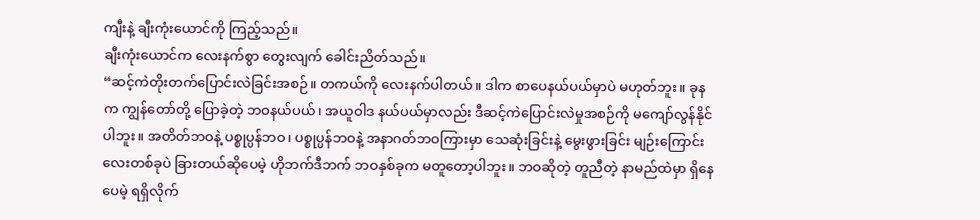ကျီးနဲ့ ချီးကုံးယောင်ကို ကြည့်သည်။
ချီးကုံးယောင်က လေးနက်စွာ တွေးလျက် ခေါင်းညိတ်သည်။
“ဆင့်ကဲတိုးတက်ပြောင်းလဲခြင်းအစဉ်။ တကယ်ကို လေးနက်ပါတယ်။ ဒါက စာပေနယ်ပယ်မှာပဲ မဟုတ်ဘူး။ ခုနက ကျွန်တော်တို့ ပြောခဲ့တဲ့ ဘဝနယ်ပယ်၊ အယူဝါဒ နယ်ပယ်မှာလည်း ဒီဆင့်ကဲပြောင်းလဲမှုအစဉ်ကို မကျော်လွန်နိုင်ပါဘူး။ အတိတ်ဘဝနဲ့ ပစ္စုပ္ပန်ဘဝ၊ ပစ္စုပ္ပန်ဘဝနဲ့ အနာဂတ်ဘဝကြားမှာ သေဆုံးခြင်းနဲ့ မွေးဖွားခြင်း မျဉ်းကြောင်းလေးတစ်ခုပဲ ခြားတယ်ဆိုပေမဲ့ ဟိုဘက်ဒီဘက် ဘဝနှစ်ခုက မတူတော့ပါဘူး။ ဘဝဆိုတဲ့ တူညီတဲ့ နာမည်ထဲမှာ ရှိနေပေမဲ့ ရရှိလိုက်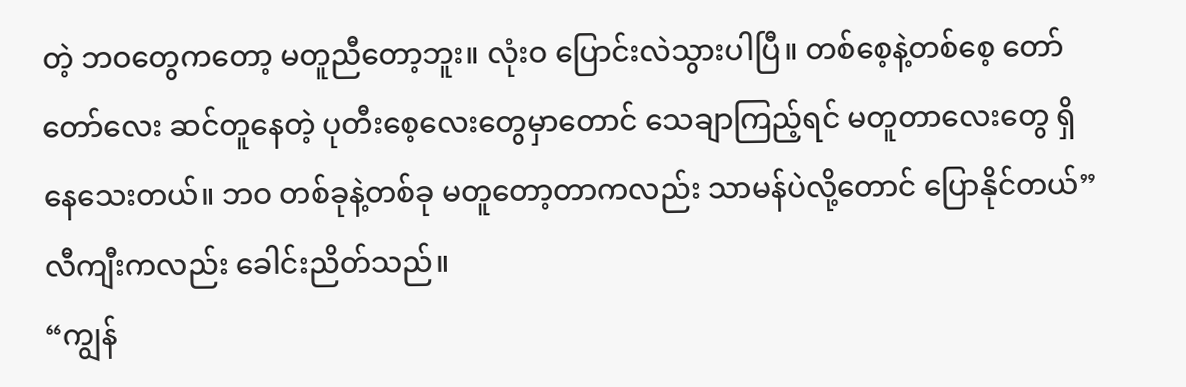တဲ့ ဘဝတွေကတော့ မတူညီတော့ဘူး။ လုံးဝ ပြောင်းလဲသွားပါပြီ။ တစ်စေ့နဲ့တစ်စေ့ တော်တော်လေး ဆင်တူနေတဲ့ ပုတီးစေ့လေးတွေမှာတောင် သေချာကြည့်ရင် မတူတာလေးတွေ ရှိနေသေးတယ်။ ဘဝ တစ်ခုနဲ့တစ်ခု မတူတော့တာကလည်း သာမန်ပဲလို့တောင် ပြောနိုင်တယ်”
လီကျီးကလည်း ခေါင်းညိတ်သည်။
“ကျွန်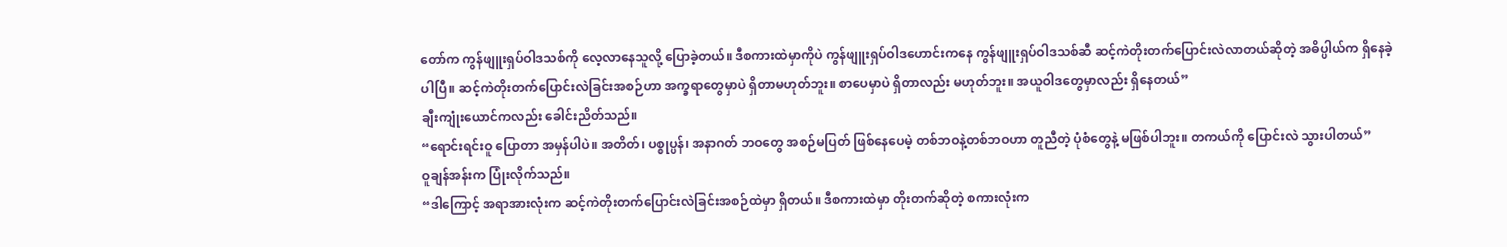တော်က ကွန်ဖျူးရှပ်ဝါဒသစ်ကို လေ့လာနေသူလို့ ပြောခဲ့တယ်။ ဒီစကားထဲမှာကိုပဲ ကွန်ဖျူးရှပ်ဝါဒဟောင်းကနေ ကွန်ဖျူးရှပ်ဝါဒသစ်ဆီ ဆင့်ကဲတိုးတက်ပြောင်းလဲလာတယ်ဆိုတဲ့ အဓိပ္ပါယ်က ရှိနေခဲ့ပါပြီ။ ဆင့်ကဲတိုးတက်ပြောင်းလဲခြင်းအစဉ်ဟာ အက္ခရာတွေမှာပဲ ရှိတာမဟုတ်ဘူး။ စာပေမှာပဲ ရှိတာလည်း မဟုတ်ဘူး။ အယူဝါဒတွေမှာလည်း ရှိနေတယ်”
ချီးကျုံးယောင်ကလည်း ခေါင်းညိတ်သည်။
“ရောင်းရင်းဝူ ပြောတာ အမှန်ပါပဲ။ အတိတ်၊ ပစ္စုပ္ပန်၊ အနာဂတ် ဘဝတွေ အစဉ်မပြတ် ဖြစ်နေပေမဲ့ တစ်ဘဝနဲ့တစ်ဘဝဟာ တူညီတဲ့ ပုံစံတွေနဲ့ မဖြစ်ပါဘူး။ တကယ်ကို ပြောင်းလဲ သွားပါတယ်”
ဝူချန်အန်းက ပြုံးလိုက်သည်။
“ဒါကြောင့် အရာအားလုံးက ဆင့်ကဲတိုးတက်ပြောင်းလဲခြင်းအစဉ်ထဲမှာ ရှိတယ်။ ဒီစကားထဲမှာ တိုးတက်ဆိုတဲ့ စကားလုံးက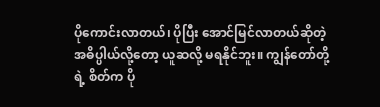ပိုကောင်းလာတယ်၊ ပိုပြီး အောင်မြင်လာတယ်ဆိုတဲ့ အဓိပ္ပါယ်လို့တော့ ယူဆလို့ မရနိုင်ဘူး။ ကျွန်တော်တို့ရဲ့ စိတ်က ပို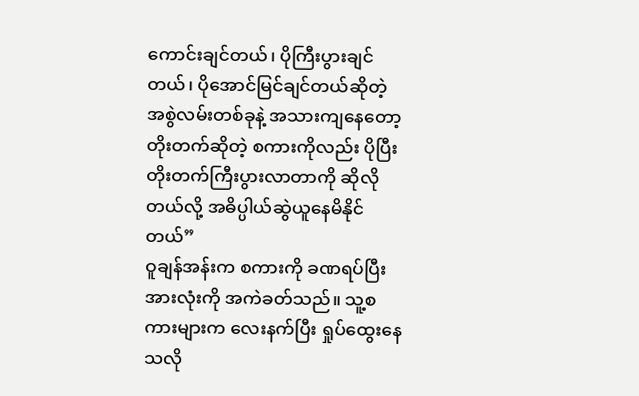ကောင်းချင်တယ်၊ ပိုကြီးပွားချင်တယ်၊ ပိုအောင်မြင်ချင်တယ်ဆိုတဲ့ အစွဲလမ်းတစ်ခုနဲ့ အသားကျနေတော့ တိုးတက်ဆိုတဲ့ စကားကိုလည်း ပိုပြီး တိုးတက်ကြီးပွားလာတာကို ဆိုလိုတယ်လို့ အဓိပ္ပါယ်ဆွဲယူနေမိနိုင်တယ်”
ဝူချန်အန်းက စကားကို ခဏရပ်ပြီး အားလုံးကို အကဲခတ်သည်။ သူ့စကားများက လေးနက်ပြီး ရှုပ်ထွေးနေသလို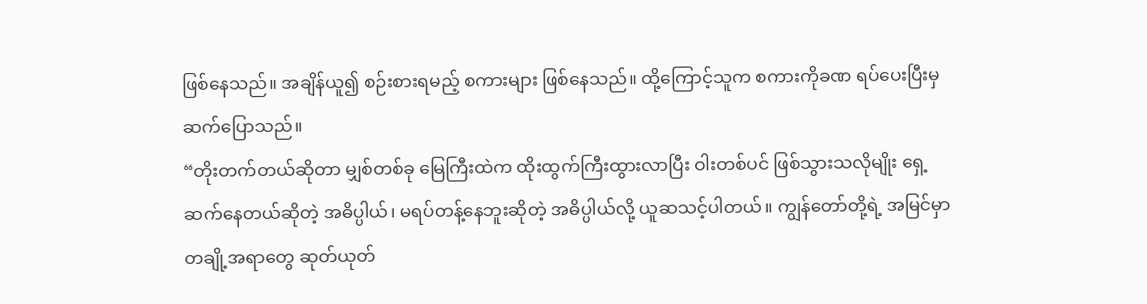ဖြစ်နေသည်။ အချိန်ယူ၍ စဉ်းစားရမည့် စကားများ ဖြစ်နေသည်။ ထို့ကြောင့်သူက စကားကိုခဏ ရပ်ပေးပြီးမှ ဆက်ပြောသည်။
“တိုးတက်တယ်ဆိုတာ မျှစ်တစ်ခု မြေကြီးထဲက ထိုးထွက်ကြီးထွားလာပြီး ဝါးတစ်ပင် ဖြစ်သွားသလိုမျိုး ရှေ့ဆက်နေတယ်ဆိုတဲ့ အဓိပ္ပါယ်၊ မရပ်တန့်နေဘူးဆိုတဲ့ အဓိပ္ပါယ်လို့ ယူဆသင့်ပါတယ်။ ကျွန်တော်တို့ရဲ့ အမြင်မှာ တချို့အရာတွေ ဆုတ်ယုတ်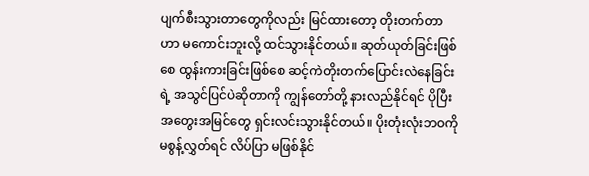ပျက်စီးသွားတာတွေကိုလည်း မြင်ထားတော့ တိုးတက်တာဟာ မကောင်းဘူးလို့ ထင်သွားနိုင်တယ်။ ဆုတ်ယုတ်ခြင်းဖြစ်စေ ထွန်းကားခြင်းဖြစ်စေ ဆင့်ကဲတိုးတက်ပြောင်းလဲနေခြင်းရဲ့ အသွင်ပြင်ပဲဆိုတာကို ကျွန်တော်တို့ နားလည်နိုင်ရင် ပိုပြီး အတွေးအမြင်တွေ ရှင်းလင်းသွားနိုင်တယ်။ ပိုးတုံးလုံးဘဝကို မစွန့်လွှတ်ရင် လိပ်ပြာ မဖြစ်နိုင်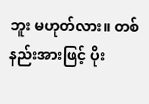ဘူး မဟုတ်လား။ တစ်နည်းအားဖြင့် ပိုး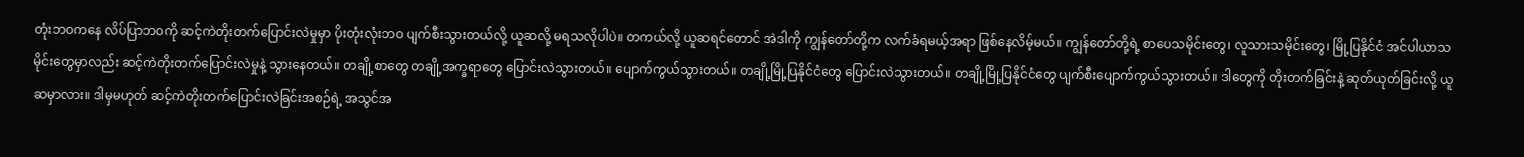တုံးဘဝကနေ လိပ်ပြာဘဝကို ဆင့်ကဲတိုးတက်ပြောင်းလဲမှုမှာ ပိုးတုံးလုံးဘဝ ပျက်စီးသွားတယ်လို့ ယူဆလို့ မရသလိုပါပဲ။ တကယ်လို့ ယူဆရင်တောင် အဲဒါကို ကျွန်တော်တို့က လက်ခံရမယ့်အရာ ဖြစ်နေလိမ့်မယ်။ ကျွန်တော်တို့ရဲ့ စာပေသမိုင်းတွေ၊ လူသားသမိုင်းတွေ၊ မြို့ပြနိုင်ငံ အင်ပါယာသမိုင်းတွေမှာလည်း ဆင့်ကဲတိုးတက်ပြောင်းလဲမှုနဲ့ သွားနေတယ်။ တချို့စာတွေ တချို့အက္ခရာတွေ ပြောင်းလဲသွားတယ်။ ပျောက်ကွယ်သွားတယ်။ တချို့မြို့ပြနိုင်ငံတွေ ပြောင်းလဲသွားတယ်။ တချို့မြို့ပြနိုင်ငံတွေ ပျက်စီးပျောက်ကွယ်သွားတယ်။ ဒါတွေကို တိုးတက်ခြင်းနဲ့ ဆုတ်ယုတ်ခြင်းလို့ ယူဆမှာလား။ ဒါမှမဟုတ် ဆင့်ကဲတိုးတက်ပြောင်းလဲခြင်းအစဉ်ရဲ့ အသွင်အ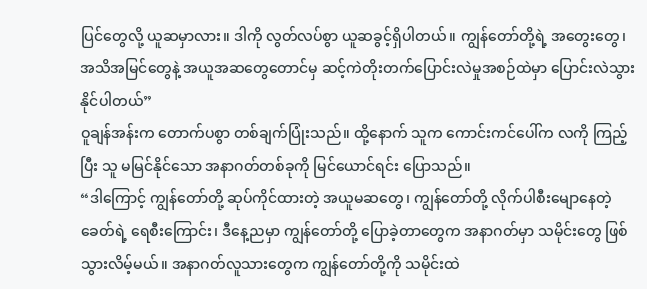ပြင်တွေလို့ ယူဆမှာလား။ ဒါကို လွတ်လပ်စွာ ယူဆခွင့်ရှိပါတယ်။ ကျွန်တော်တို့ရဲ့ အတွေးတွေ၊ အသိအမြင်တွေနဲ့ အယူအဆတွေတောင်မှ ဆင့်ကဲတိုးတက်ပြောင်းလဲမှုအစဉ်ထဲမှာ ပြောင်းလဲသွားနိုင်ပါတယ်”
ဝူချန်အန်းက တောက်ပစွာ တစ်ချက်ပြုံးသည်။ ထို့နောက် သူက ကောင်းကင်ပေါ်က လကို ကြည့်ပြီး သူ မမြင်နိုင်သော အနာဂတ်တစ်ခုကို မြင်ယောင်ရင်း ပြောသည်။
“ဒါကြောင့် ကျွန်တော်တို့ ဆုပ်ကိုင်ထားတဲ့ အယူမဆတွေ၊ ကျွန်တော်တို့ လိုက်ပါစီးမျောနေတဲ့ ခေတ်ရဲ့ ရေစီးကြောင်း၊ ဒီနေ့ညမှာ ကျွန်တော်တို့ ပြောခဲ့တာတွေက အနာဂတ်မှာ သမိုင်းတွေ ဖြစ်သွားလိမ့်မယ်။ အနာဂတ်လူသားတွေက ကျွန်တော်တို့ကို သမိုင်းထဲ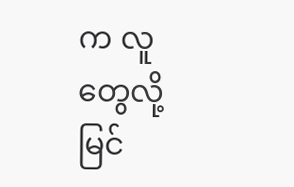က လူတွေလို့ မြင်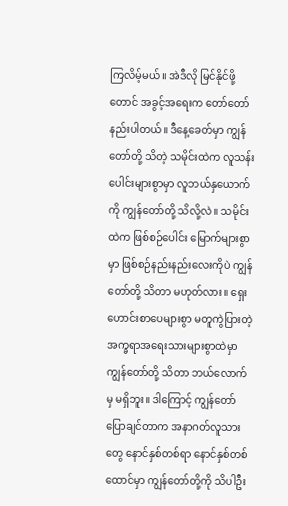ကြလိမ့်မယ်။ အဲဒီလို မြင်နိုင်ဖို့တောင် အခွင့်အရေးက တော်တော် နည်းပါတယ်။ ဒီနေ့ခေတ်မှာ ကျွန်တော်တို့ သိတဲ့ သမိုင်းထဲက လူသန်းပေါင်းများစွာမှာ လူဘယ်နှယောက်ကို ကျွန်တော်တို့ သိလို့လဲ။ သမိုင်းထဲက ဖြစ်စဉ်ပေါင်း မြောက်များစွာမှာ ဖြစ်စဉ်နည်းနည်းလေးကိုပဲ ကျွန်တော်တို့ သိတာ မဟုတ်လား။ ရှေးဟောင်းစာပေများစွာ မတူကွဲပြားတဲ့ အက္ခရာအရေးသားများစွာထဲမှာ ကျွန်တော်တို့ သိတာ ဘယ်လောက်မှ မရှိဘူး။ ဒါကြောင့် ကျွန်တော် ပြောချင်တာက အနာဂတ်လူသားတွေ နောင်နှစ်တစ်ရာ နောင်နှစ်တစ်ထောင်မှာ ကျွန်တော်တို့ကို သိပါဦး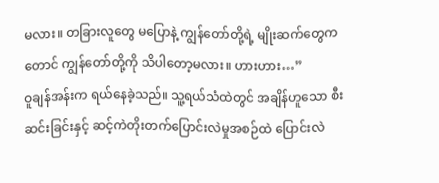မလား။ တခြားလူတွေ မပြောနဲ့ ကျွန်တော်တို့ရဲ့ မျိုးဆက်တွေကတောင် ကျွန်တော်တို့ကို သိပါတော့မလား။ ဟားဟား…”
ဝူချန်အန်းက ရယ်နေခဲ့သည်။ သူ့ရယ်သံထဲတွင် အချိန်ဟူသော စီးဆင်းခြင်းနှင့် ဆင့်ကဲတိုးတက်ပြောင်းလဲမှုအစဉ်ထဲ ပြောင်းလဲ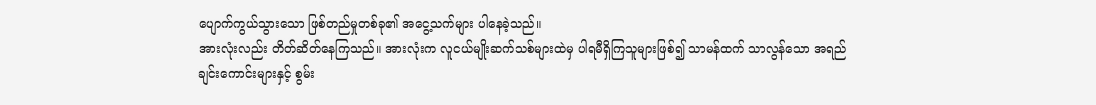ပျောက်ကွယ်သွားသော ဖြစ်တည်မှုတစ်ခု၏ အငွေ့သက်များ ပါနေခဲ့သည်။
အားလုံးလည်း တိတ်ဆိတ်နေကြသည်။ အားလုံးက လူငယ်မျိုးဆက်သစ်များထဲမှ ပါရမီရှိကြသူများဖြစ်၍ သာမန်ထက် သာလွန်သော အရည်ချင်းကောင်းများနှင့် စွမ်း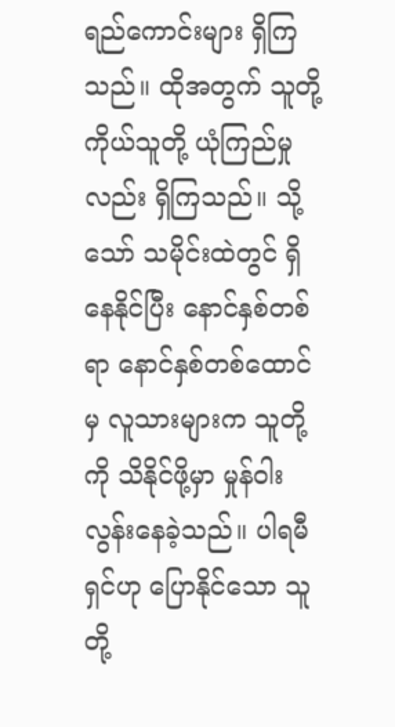ရည်ကောင်းများ ရှိကြသည်။ ထိုအတွက် သူတို့ကိုယ်သူတို့ ယုံကြည်မှုလည်း ရှိကြသည်။ သို့သော် သမိုင်းထဲတွင် ရှိနေနိုင်ပြီး နောင်နှစ်တစ်ရာ နောင်နှစ်တစ်ထောင်မှ လူသားများက သူတို့ကို သိနိုင်ဖို့မှာ မှုန်ဝါးလွန်းနေခဲ့သည်။ ပါရမီရှင်ဟု ပြောနိုင်သော သူတို့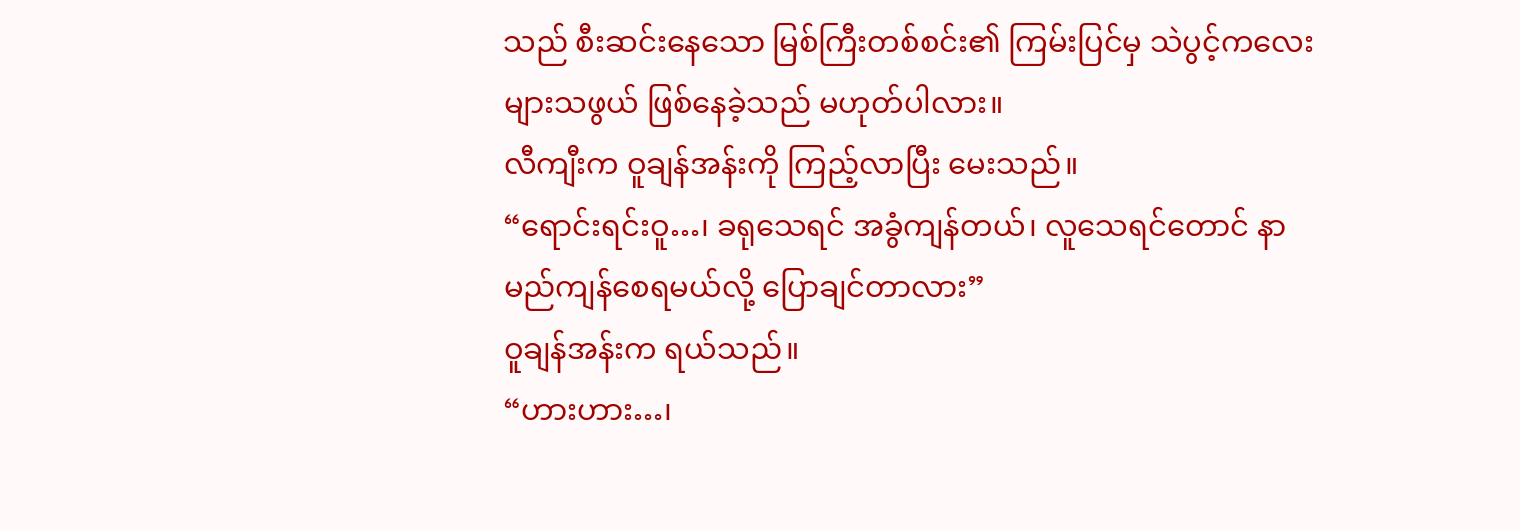သည် စီးဆင်းနေသော မြစ်ကြီးတစ်စင်း၏ ကြမ်းပြင်မှ သဲပွင့်ကလေးများသဖွယ် ဖြစ်နေခဲ့သည် မဟုတ်ပါလား။
လီကျီးက ဝူချန်အန်းကို ကြည့်လာပြီး မေးသည်။
“ရောင်းရင်းဝူ…၊ ခရုသေရင် အခွံကျန်တယ်၊ လူသေရင်တောင် နာမည်ကျန်စေရမယ်လို့ ပြောချင်တာလား”
ဝူချန်အန်းက ရယ်သည်။
“ဟားဟား…၊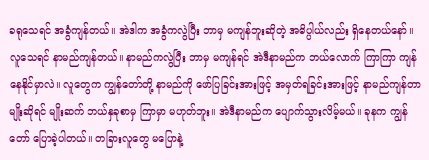ခရုသေရင် အခွံကျန်တယ်။ အဲဒါက အခွံကလွဲပြီး ဘာမှ မကျန်ဘူးဆိုတဲ့ အဓိပ္ပါယ်လည်း ရှိနေတယ်နော်။ လူသေရင် နာမည်ကျန်တယ်။ နာမည်ကလွဲပြီး ဘာမှ မကျန်ရင် အဲဒီနာမည်က ဘယ်လောက် ကြာကြာ ကျန်နေနိုင်မှာလဲ။ လူတွေက ကျွန်တော်တို့ နာမည်ကို ဖော်ပြခြင်းအားဖြင့် အမှတ်ရခြင်းအားဖြင့် နာမည်ကျန်တာမျိုးဆိုရင် မျိုးဆက် ဘယ်နှခုစာမှ ကြာမှာ မဟုတ်ဘူး။ အဲဒီနာမည်က ပျောက်သွားလိမ့်မယ်။ ခုနက ကျွန်တော် ပြောခဲ့ပါတယ်။ တခြားလူတွေ မပြောနဲ့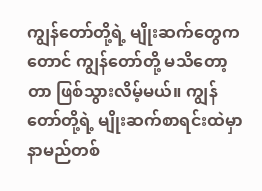ကျွန်တော်တို့ရဲ့ မျိုးဆက်တွေကတောင် ကျွန်တော်တို့ မသိတော့တာ ဖြစ်သွားလိမ့်မယ်။ ကျွန်တော်တို့ရဲ့ မျိုးဆက်စာရင်းထဲမှာ နာမည်တစ်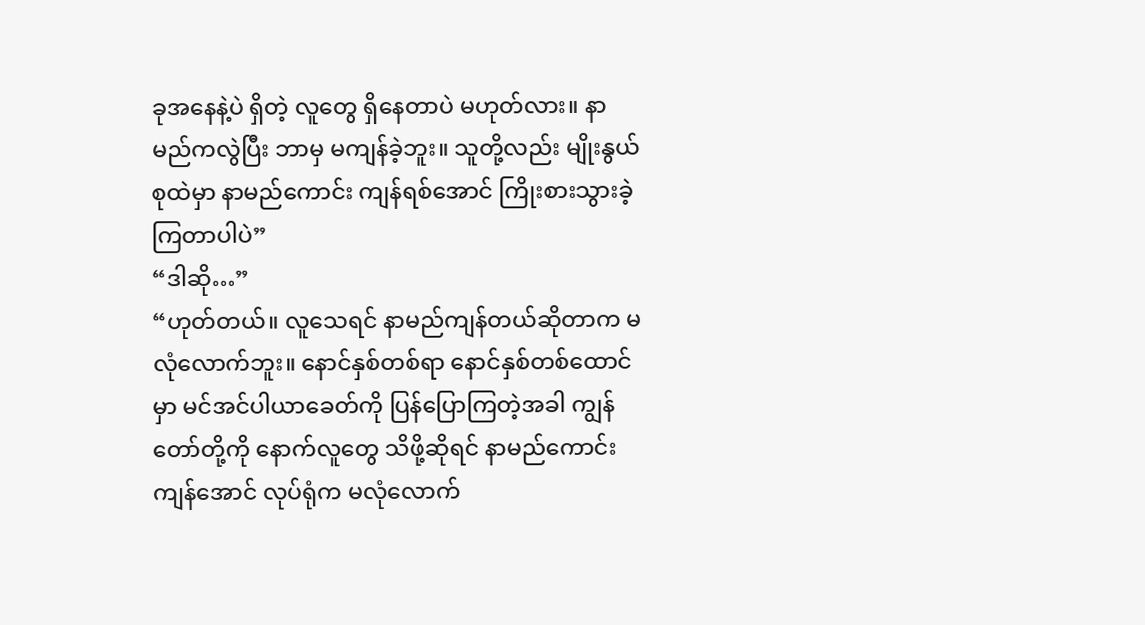ခုအနေနဲ့ပဲ ရှိတဲ့ လူတွေ ရှိနေတာပဲ မဟုတ်လား။ နာမည်ကလွဲပြီး ဘာမှ မကျန်ခဲ့ဘူး။ သူတို့လည်း မျိုးနွယ်စုထဲမှာ နာမည်ကောင်း ကျန်ရစ်အောင် ကြိုးစားသွားခဲ့ကြတာပါပဲ”
“ဒါဆို…”
“ဟုတ်တယ်။ လူသေရင် နာမည်ကျန်တယ်ဆိုတာက မလုံလောက်ဘူး။ နောင်နှစ်တစ်ရာ နောင်နှစ်တစ်ထောင်မှာ မင်အင်ပါယာခေတ်ကို ပြန်ပြောကြတဲ့အခါ ကျွန်တော်တို့ကို နောက်လူတွေ သိဖို့ဆိုရင် နာမည်ကောင်းကျန်အောင် လုပ်ရုံက မလုံလောက်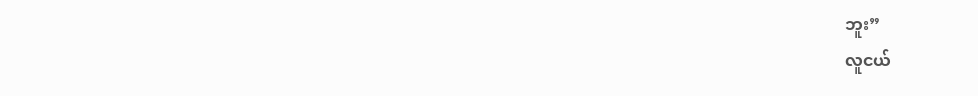ဘူး”
လူငယ်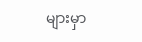များမှာ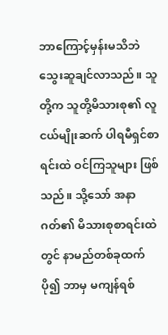ဘာကြောင့်မှန်းမသိဘဲ သွေးဆူချင်လာသည်။ သူတို့က သူတို့မိသားစု၏ လူငယ်မျိုးဆက် ပါရမီရှင်စာရင်းထဲ ဝင်ကြသူများ ဖြစ်သည်။ သို့သော် အနာဂတ်၏ မိသားစုစာရင်းထဲတွင် နာမည်တစ်ခုထက်ပို၍ ဘာမှ မကျန်ရစ်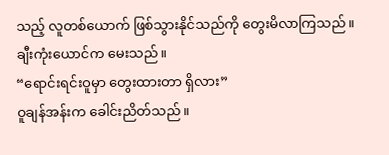သည့် လူတစ်ယောက် ဖြစ်သွားနိုင်သည်ကို တွေးမိလာကြသည်။
ချီးကုံးယောင်က မေးသည်။
“ရောင်းရင်းဝူမှာ တွေးထားတာ ရှိလား”
ဝူချန်အန်းက ခေါင်းညိတ်သည်။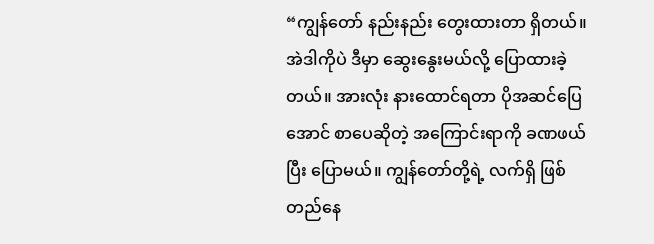“ကျွန်တော် နည်းနည်း တွေးထားတာ ရှိတယ်။ အဲဒါကိုပဲ ဒီမှာ ဆွေးနွေးမယ်လို့ ပြောထားခဲ့တယ်။ အားလုံး နားထောင်ရတာ ပိုအဆင်ပြေအောင် စာပေဆိုတဲ့ အကြောင်းရာကို ခဏဖယ်ပြီး ပြောမယ်။ ကျွန်တော်တို့ရဲ့ လက်ရှိ ဖြစ်တည်နေ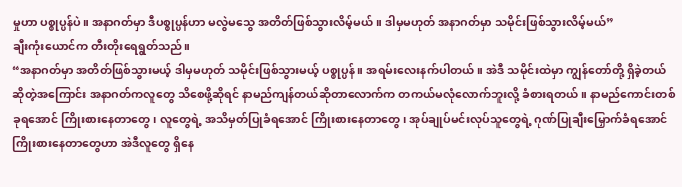မှုဟာ ပစ္စုပ္ပန်ပဲ။ အနာဂတ်မှာ ဒီပစ္စုပ္ပန်ဟာ မလွဲမသွေ အတိတ်ဖြစ်သွားလိမ့်မယ်။ ဒါမှမဟုတ် အနာဂတ်မှာ သမိုင်းဖြစ်သွားလိမ့်မယ်”
ချီးကုံးယောင်က တီးတိုးရေရွတ်သည်။
“အနာဂတ်မှာ အတိတ်ဖြစ်သွားမယ့် ဒါမှမဟုတ် သမိုင်းဖြစ်သွားမယ့် ပစ္စုပ္ပန်။ အရမ်းလေးနက်ပါတယ်။ အဲဒီ သမိုင်းထဲမှာ ကျွန်တော်တို့ ရှိခဲ့တယ်ဆိုတဲ့အကြောင်း အနာဂတ်ကလူတွေ သိစေဖို့ဆိုရင် နာမည်ကျန်တယ်ဆိုတာလောက်က တကယ်မလုံလောက်ဘူးလို့ ခံစားရတယ်။ နာမည်ကောင်းတစ်ခုရအောင် ကြိုးစားနေတာတွေ၊ လူတွေရဲ့ အသိမှတ်ပြုခံရအောင် ကြိုးစားနေတာတွေ၊ အုပ်ချုပ်မင်းလုပ်သူတွေရဲ့ ဂုဏ်ပြုချီးမြှောက်ခံရအောင် ကြိုးစားနေတာတွေဟာ အဲဒီလူတွေ ရှိနေ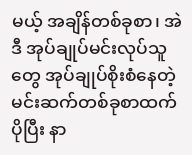မယ့် အချိန်တစ်ခုစာ၊ အဲဒီ အုပ်ချုပ်မင်းလုပ်သူတွေ အုပ်ချုပ်စိုးစံနေတဲ့ မင်းဆက်တစ်ခုစာထက် ပိုပြီး နာ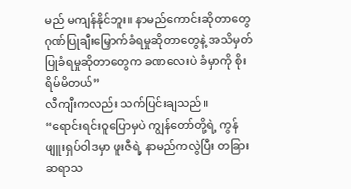မည် မကျန်နိုင်ဘူး။ နာမည်ကောင်းဆိုတာတွေ ဂုဏ်ပြုချီးမြှောက်ခံရမှုဆိုတာတွေနဲ့ အသိမှတ်ပြုခံရမှုဆိုတာတွေက ခဏလေးပဲ ခံမှာကို စိုးရိမ်မိတယ်”
လီကျီးကလည်း သက်ပြင်းချသည်။
“ရောင်းရင်းဝူပြောမှပဲ ကျွန်တော်တို့ရဲ့ ကွန်ဖျူးရှပ်ဝါဒမှာ ဖူးဇီရဲ့ နာမည်ကလွဲပြီး တခြားဆရာသ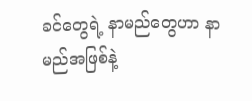ခင်တွေရဲ့ နာမည်တွေဟာ နာမည်အဖြစ်နဲ့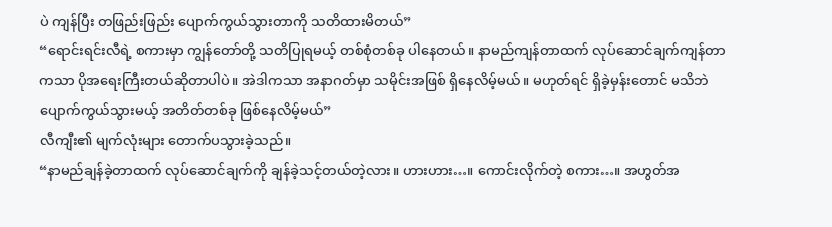ပဲ ကျန်ပြီး တဖြည်းဖြည်း ပျောက်ကွယ်သွားတာကို သတိထားမိတယ်”
“ရောင်းရင်းလီရဲ့ စကားမှာ ကျွန်တော်တို့ သတိပြုရမယ့် တစ်စုံတစ်ခု ပါနေတယ်။ နာမည်ကျန်တာထက် လုပ်ဆောင်ချက်ကျန်တာကသာ ပိုအရေးကြီးတယ်ဆိုတာပါပဲ။ အဲဒါကသာ အနာဂတ်မှာ သမိုင်းအဖြစ် ရှိနေလိမ့်မယ်။ မဟုတ်ရင် ရှိခဲ့မှန်းတောင် မသိဘဲ ပျောက်ကွယ်သွားမယ့် အတိတ်တစ်ခု ဖြစ်နေလိမ့်မယ်”
လီကျီး၏ မျက်လုံးများ တောက်ပသွားခဲ့သည်။
“နာမည်ချန်ခဲ့တာထက် လုပ်ဆောင်ချက်ကို ချန်ခဲ့သင့်တယ်တဲ့လား။ ဟားဟား…။ ကောင်းလိုက်တဲ့ စကား…။ အဟွတ်အ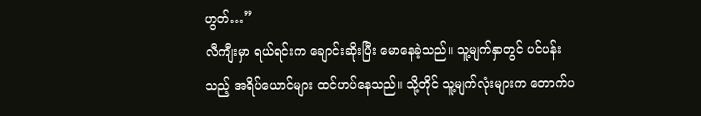ဟွတ်…”
လီကျီးမှာ ရယ်ရင်းက ချောင်းဆိုးပြီး မောနေခဲ့သည်။ သူ့မျက်နှာတွင် ပင်ပန်းသည့် အရိပ်ယောင်များ ထင်ဟပ်နေသည်။ သို့တိုင် သူ့မျက်လုံးများက တောက်ပ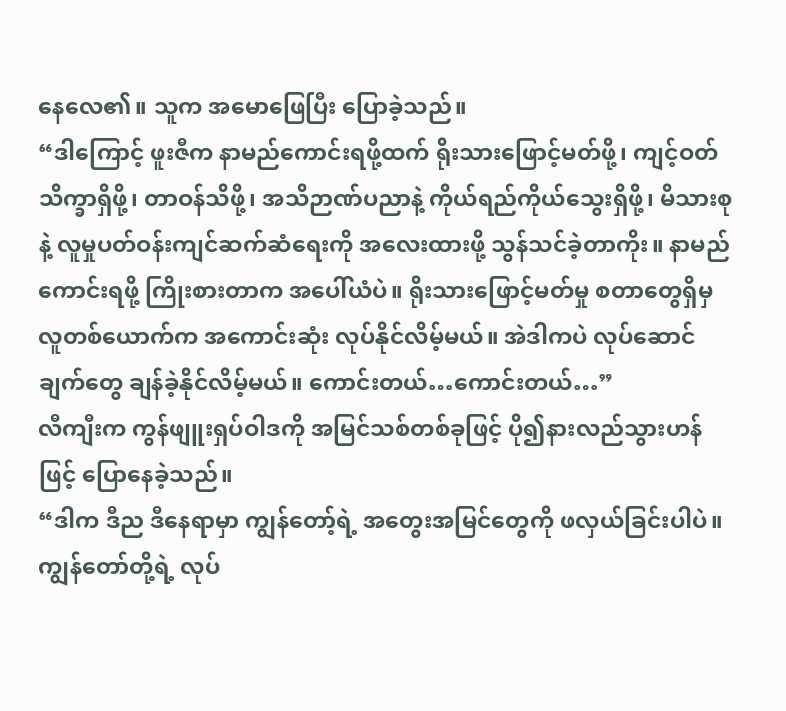နေလေ၏။ သူက အမောဖြေပြီး ပြောခဲ့သည်။
“ဒါကြောင့် ဖူးဇီက နာမည်ကောင်းရဖို့ထက် ရိုးသားဖြောင့်မတ်ဖို့၊ ကျင့်ဝတ်သိက္ခာရှိဖို့၊ တာဝန်သိဖို့၊ အသိဉာဏ်ပညာနဲ့ ကိုယ်ရည်ကိုယ်သွေးရှိဖို့၊ မိသားစုနဲ့ လူမှုပတ်ဝန်းကျင်ဆက်ဆံရေးကို အလေးထားဖို့ သွန်သင်ခဲ့တာကိုး။ နာမည်ကောင်းရဖို့ ကြိုးစားတာက အပေါ်ယံပဲ။ ရိုးသားဖြောင့်မတ်မှု စတာတွေရှိမှ လူတစ်ယောက်က အကောင်းဆုံး လုပ်နိုင်လိမ့်မယ်။ အဲဒါကပဲ လုပ်ဆောင်ချက်တွေ ချန်ခဲ့နိုင်လိမ့်မယ်။ ကောင်းတယ်…ကောင်းတယ်…”
လီကျီးက ကွန်ဖျူးရှပ်ဝါဒကို အမြင်သစ်တစ်ခုဖြင့် ပို၍နားလည်သွားဟန်ဖြင့် ပြောနေခဲ့သည်။
“ဒါက ဒီည ဒီနေရာမှာ ကျွန်တော့်ရဲ့ အတွေးအမြင်တွေကို ဖလှယ်ခြင်းပါပဲ။ ကျွန်တော်တို့ရဲ့ လုပ်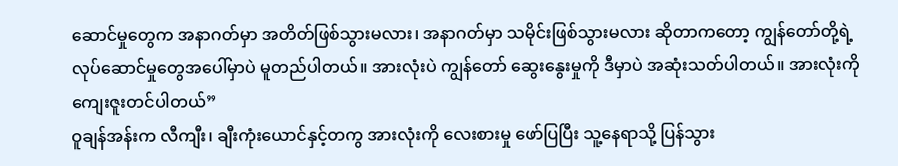ဆောင်မှုတွေက အနာဂတ်မှာ အတိတ်ဖြစ်သွားမလား၊ အနာဂတ်မှာ သမိုင်းဖြစ်သွားမလား ဆိုတာကတော့ ကျွန်တော်တို့ရဲ့ လုပ်ဆောင်မှုတွေအပေါ်မှာပဲ မူတည်ပါတယ်။ အားလုံးပဲ ကျွန်တော် ဆွေးနွေးမှုကို ဒီမှာပဲ အဆုံးသတ်ပါတယ်။ အားလုံးကို ကျေးဇူးတင်ပါတယ်”
ဝူချန်အန်းက လီကျီး၊ ချီးကုံးယောင်နှင့်တကွ အားလုံးကို လေးစားမှု ဖော်ပြပြီး သူ့နေရာသို့ ပြန်သွား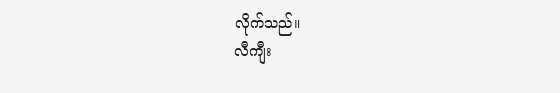လိုက်သည်။
လီကျီး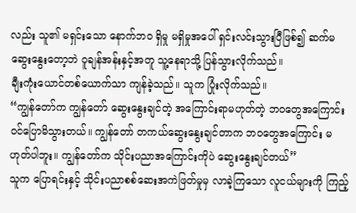လည်း သူ၏ မရှင်းသော နောက်ဘဝ ရှိမှု မရှိမှုအပေါ် ရှင်းလင်းသွားပြီဖြစ်၍ ဆက်မဆွေးနွေးတော့ဘဲ ဝူချန်အန်းနှင့်အတူ သူ့နေရာသို့ ပြန်သွားလိုက်သည်။
ချီးကုံးယောင်တစ်ယောက်သာ ကျန်ခဲ့သည်။ သူက ပြုံးလိုက်သည်။
“ကျွန်တော်က ကျွန်တော် ဆွေးနွေးချင်တဲ့ အကြောင်းရာမဟုတ်တဲ့ ဘဝတွေအကြောင်း ဝင်ပြောမိသွားတယ်။ ကျွန်တော် တကယ်ဆွေးနွေးချင်တာက ဘဝတွေအကြောင်း မဟုတ်ပါဘူး။ ကျွန်တော်က သိုင်းပညာအကြောင်းကိုပဲ ဆွေးနွေးချင်တယ်”
သူက ပြောရင်းနှင့် သိုင်းပညာစစ်ဆေးအကဲဖြတ်မှုမှ လာခဲ့ကြသော လူငယ်များကို ကြည့်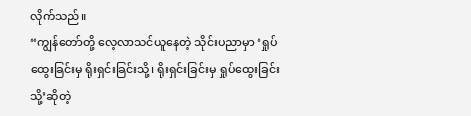လိုက်သည်။
“ကျွန်တော်တို့ လေ့လာသင်ယူနေတဲ့ သိုင်းပညာမှာ ‘ရှုပ်ထွေးခြင်းမှ ရိုးရှင်းခြင်းသို့၊ ရိုးရှင်းခြင်းမှ ရှုပ်ထွေးခြင်းသို့’ဆိုတဲ့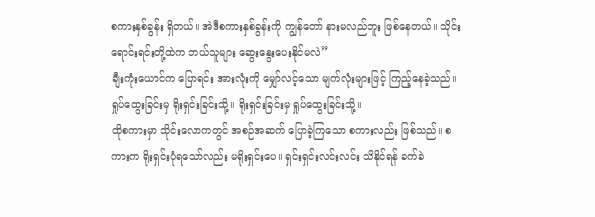စကားနှစ်ခွန်း ရှိတယ်။ အဲဒီစကားနှစ်ခွန်းကို ကျွန်တော် နားမလည်ဘူး ဖြစ်နေတယ်။ သိုင်းရောင်းရင်းတို့ထဲက ဘယ်သူများ ဆွေးနွေးပေးနိုင်မလဲ”
ချီးကုံးယောင်က ပြောရင်း အားလုံးကို မျှော်လင့်သော မျက်လုံးများဖြင့် ကြည့်နေခဲ့သည်။
ရှုပ်ထွေးခြင်းမှ ရိုးရှင်းခြင်းသို့။ ရိုးရှင်းခြင်းမှ ရှုပ်ထွေးခြင်းသို့။
ထိုစကားမှာ သိုင်းလောကတွင် အစဉ်အဆက် ပြောခဲ့ကြသော စကားလည်း ဖြစ်သည်။ စကားက ရိုးရှင်းပုံရသော်လည်း မရိုးရှင်းပေ။ ရှင်းရှင်းလင်းလင်း သိနိုင်ရန် ခက်ခဲ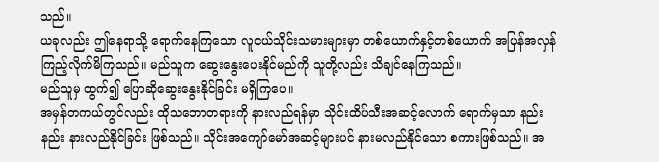သည်။
ယခုလည်း ဤနေရာသို့ ရောက်နေကြသော လူငယ်သိုင်းသမားများမှာ တစ်ယောက်နှင့်တစ်ယောက် အပြန်အလှန် ကြည့်လိုက်မိကြသည်။ မည်သူက ဆွေးနွေးပေးနိုင်မည်ကို သူတို့လည်း သိချင်နေကြသည်။
မည်သူမှ ထွက်၍ ပြောဆိုဆွေးနွေးနိုင်ခြင်း မရှိကြပေ။
အမှန်တကယ်တွင်လည်း ထိုသဘောတရားကို နားလည်ရန်မှာ သိုင်းထိပ်သီးအဆင့်လောက် ရောက်မှသာ နည်းနည်း နားလည်နိုင်ခြင်း ဖြစ်သည်။ သိုင်းအကျော်မော်အဆင့်များပင် နားမလည်နိုင်သော စကားဖြစ်သည်။ အ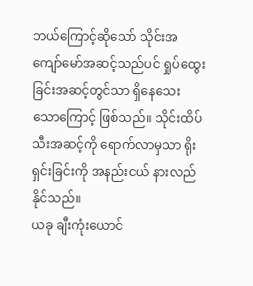ဘယ်ကြောင့်ဆိုသော် သိုင်းအကျော်မော်အဆင့်သည်ပင် ရှုပ်ထွေးခြင်းအဆင့်တွင်သာ ရှိနေသေးသောကြောင့် ဖြစ်သည်။ သိုင်းထိပ်သီးအဆင့်ကို ရောက်လာမှသာ ရိုးရှင်းခြင်းကို အနည်းငယ် နားလည်နိုင်သည်။
ယခု ချီးကုံးယောင်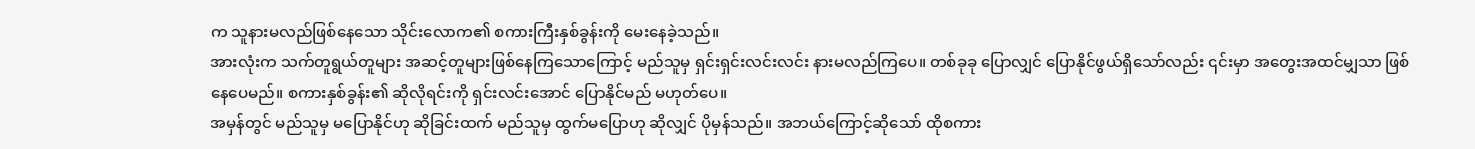က သူနားမလည်ဖြစ်နေသော သိုင်းလောက၏ စကားကြီးနှစ်ခွန်းကို မေးနေခဲ့သည်။
အားလုံးက သက်တူရွယ်တူများ အဆင့်တူများဖြစ်နေကြသောကြောင့် မည်သူမှ ရှင်းရှင်းလင်းလင်း နားမလည်ကြပေ။ တစ်ခုခု ပြောလျှင် ပြောနိုင်ဖွယ်ရှိသော်လည်း ၎င်းမှာ အတွေးအထင်မျှသာ ဖြစ်နေပေမည်။ စကားနှစ်ခွန်း၏ ဆိုလိုရင်းကို ရှင်းလင်းအောင် ပြောနိုင်မည် မဟုတ်ပေ။
အမှန်တွင် မည်သူမှ မပြောနိုင်ဟု ဆိုခြင်းထက် မည်သူမှ ထွက်မပြောဟု ဆိုလျှင် ပိုမှန်သည်။ အဘယ်ကြောင့်ဆိုသော် ထိုစကား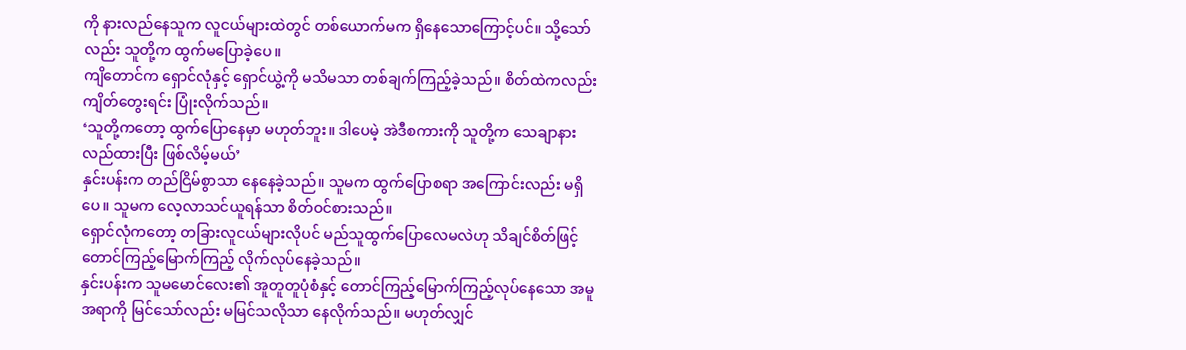ကို နားလည်နေသူက လူငယ်များထဲတွင် တစ်ယောက်မက ရှိနေသောကြောင့်ပင်။ သို့သော်လည်း သူတို့က ထွက်မပြောခဲ့ပေ။
ကျိတောင်က ရှောင်လုံနှင့် ရှောင်ယွဲ့ကို မသိမသာ တစ်ချက်ကြည့်ခဲ့သည်။ စိတ်ထဲကလည်း ကျိတ်တွေးရင်း ပြုံးလိုက်သည်။
‘သူတို့ကတော့ ထွက်ပြောနေမှာ မဟုတ်ဘူး။ ဒါပေမဲ့ အဲဒီစကားကို သူတို့က သေချာနားလည်ထားပြီး ဖြစ်လိမ့်မယ်’
နှင်းပန်းက တည်ငြိမ်စွာသာ နေနေခဲ့သည်။ သူမက ထွက်ပြောစရာ အကြောင်းလည်း မရှိပေ။ သူမက လေ့လာသင်ယူရန်သာ စိတ်ဝင်စားသည်။
ရှောင်လုံကတော့ တခြားလူငယ်များလိုပင် မည်သူထွက်ပြောလေမလဲဟု သိချင်စိတ်ဖြင့် တောင်ကြည့်မြောက်ကြည့် လိုက်လုပ်နေခဲ့သည်။
နှင်းပန်းက သူမမောင်လေး၏ အူတူတူပုံစံနှင့် တောင်ကြည့်မြောက်ကြည့်လုပ်နေသော အမူအရာကို မြင်သော်လည်း မမြင်သလိုသာ နေလိုက်သည်။ မဟုတ်လျှင်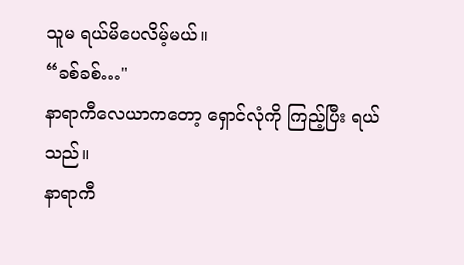သူမ ရယ်မိပေလိမ့်မယ်။
“ခစ်ခစ်…"
နာရာကီလေယာကတော့ ရှောင်လုံကို ကြည့်ပြီး ရယ်သည်။
နာရာကီ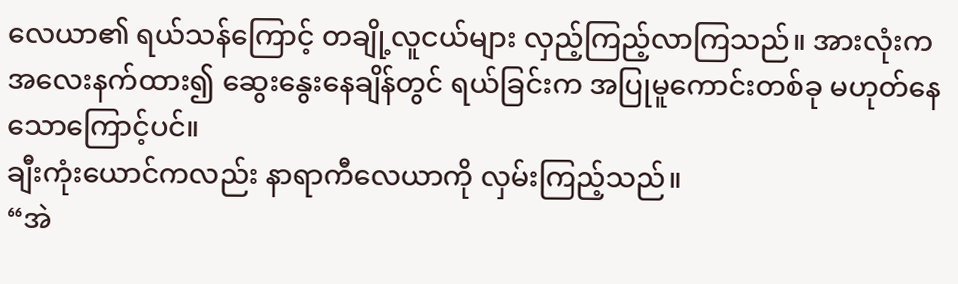လေယာ၏ ရယ်သန်ကြောင့် တချို့လူငယ်များ လှည့်ကြည့်လာကြသည်။ အားလုံးက အလေးနက်ထား၍ ဆွေးနွေးနေချိန်တွင် ရယ်ခြင်းက အပြုမူကောင်းတစ်ခု မဟုတ်နေသောကြောင့်ပင်။
ချီးကုံးယောင်ကလည်း နာရာကီလေယာကို လှမ်းကြည့်သည်။
“အဲ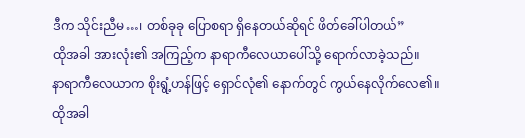ဒီက သိုင်းညီမ…၊ တစ်ခုခု ပြောစရာ ရှိနေတယ်ဆိုရင် ဖိတ်ခေါ်ပါတယ်”
ထိုအခါ အားလုံး၏ အကြည့်က နာရာကီလေယာပေါ်သို့ ရောက်လာခဲ့သည်။
နာရာကီလေယာက စိုးရွံ့ဟန်ဖြင့် ရှောင်လုံ၏ နောက်တွင် ကွယ်နေလိုက်လေ၏။
ထိုအခါ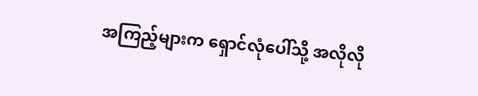အကြည့်များက ရှောင်လုံပေါ်သို့ အလိုလို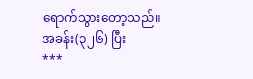ရောက်သွားတော့သည်။
အခန်း(၃၂၆) ပြီး
***